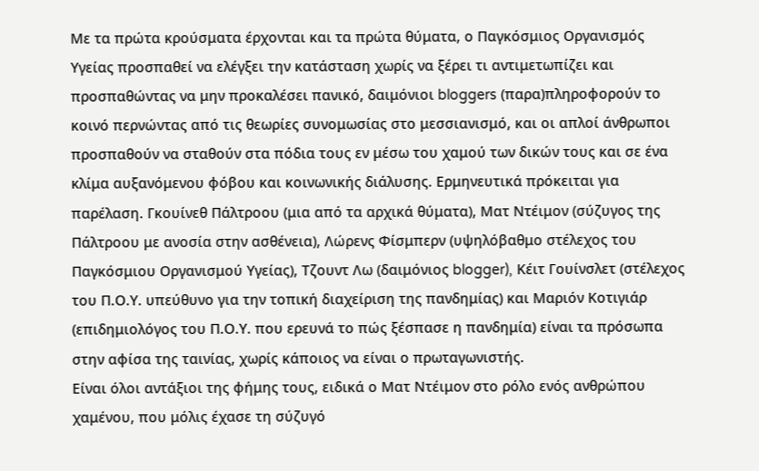Με τα πρώτα κρούσματα έρχονται και τα πρώτα θύματα, ο Παγκόσμιος Οργανισμός Υγείας προσπαθεί να ελέγξει την κατάσταση χωρίς να ξέρει τι αντιμετωπίζει και προσπαθώντας να μην προκαλέσει πανικό, δαιμόνιοι bloggers (παρα)πληροφορούν το κοινό περνώντας από τις θεωρίες συνομωσίας στο μεσσιανισμό, και οι απλοί άνθρωποι προσπαθούν να σταθούν στα πόδια τους εν μέσω του χαμού των δικών τους και σε ένα κλίμα αυξανόμενου φόβου και κοινωνικής διάλυσης. Ερμηνευτικά πρόκειται για παρέλαση. Γκουίνεθ Πάλτροου (μια από τα αρχικά θύματα), Mατ Ντέιμον (σύζυγος της Πάλτροου με ανοσία στην ασθένεια), Λώρενς Φίσμπερν (υψηλόβαθμο στέλεχος του Παγκόσμιου Οργανισμού Υγείας), Τζουντ Λω (δαιμόνιος blogger), Κέιτ Γουίνσλετ (στέλεχος του Π.Ο.Υ. υπεύθυνο για την τοπική διαχείριση της πανδημίας) και Μαριόν Κοτιγιάρ (επιδημιολόγος του Π.Ο.Υ. που ερευνά το πώς ξέσπασε η πανδημία) είναι τα πρόσωπα στην αφίσα της ταινίας, χωρίς κάποιος να είναι ο πρωταγωνιστής.
Είναι όλοι αντάξιοι της φήμης τους, ειδικά ο Ματ Ντέιμον στο ρόλο ενός ανθρώπου χαμένου, που μόλις έχασε τη σύζυγό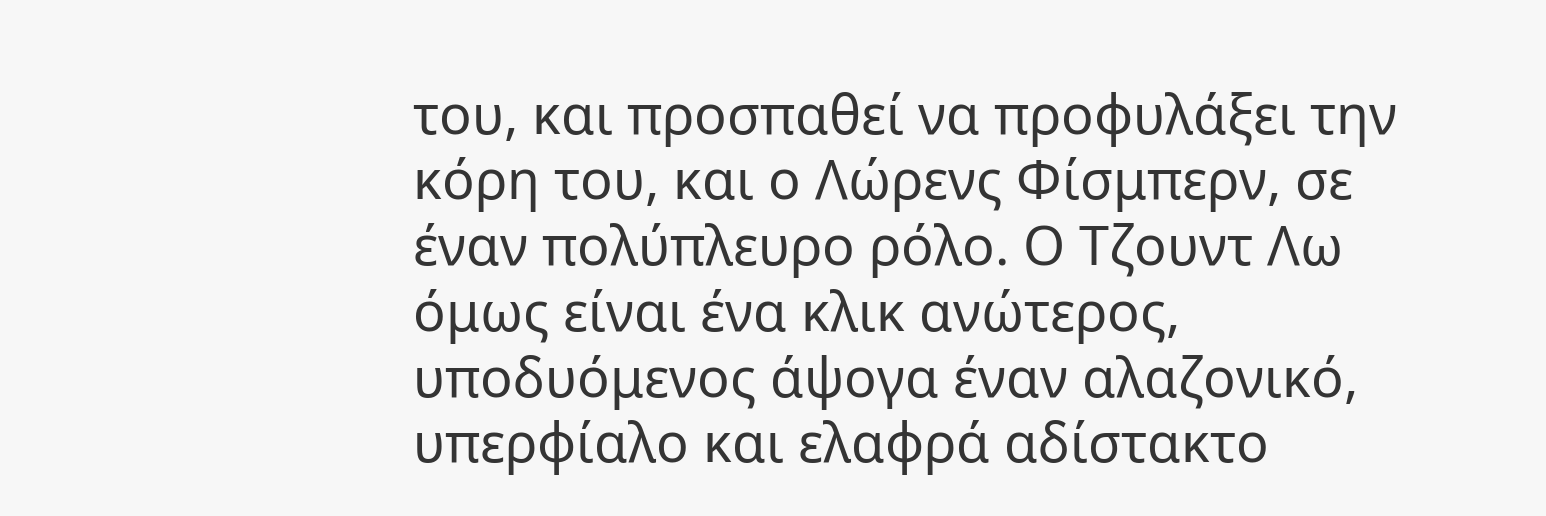του, και προσπαθεί να προφυλάξει την κόρη του, και ο Λώρενς Φίσμπερν, σε έναν πολύπλευρο ρόλο. Ο Τζουντ Λω όμως είναι ένα κλικ ανώτερος, υποδυόμενος άψογα έναν αλαζονικό, υπερφίαλο και ελαφρά αδίστακτο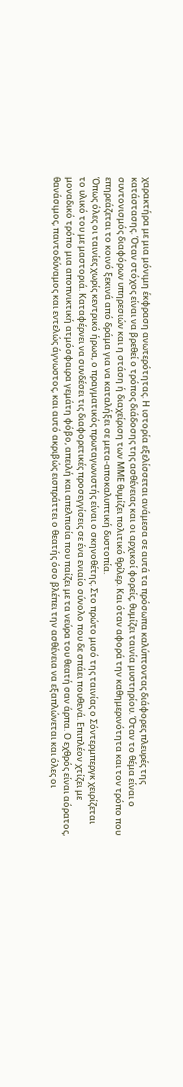χαρακτήρα με μια μόνιμη έκφραση ανωτερότητας. Η ιστορία εξελίσσεται ανάμεσα σε αυτά τα πρόσωπα καλύπτοντας διάφορες πλευρές της κατάστασης. Όταν στόχος είναι να βρεθεί ο τρόπος διάδοσης της ασθένειας και οι αρχικοί φορείς, θυμίζει ταινία μυστηρίου. Όταν το θέμα είναι ο συντονισμός διαφόρων υπηρεσιών και η στάση ή διαχείριση των ΜΜΕ θυμίζει πολιτικό θρίλερ. Και όταν αφορά την καθημερινότητα και τον τρόπο που επηρεάζεται το κοινό ξεκινά από δράμα για να καταλήξει σε μετα-αποκαλυπτική δυστοπία.
Όπως όλες οι ταινίες χωρίς κεντρικό ήρωα, ο πραγματικός πρωταγωνιστής είναι ο σκηνοθέτης. Στο πρώτο μισό της ταινίας ο Σόντερμπεργκ χειρίζεται το υλικό του με μαστοριά. Καταφέρνει να συνδέσει τις διαφορετικές προσεγγίσεις σε ένα ενιαίο σύνολο που δε σπάει πουθενά. Επιπλέον χτίζει με μοναδικό τρόπο μια αποπνικτική ατμόσφαιρα γεμάτη φόβο, απειλή και απελπισία που παίζει με τα νεύρα του θεατή σαν άρπα. Ο εχθρός είναι αόρατος, θανάσιμος, παντοδύναμος και εντελώς άγνωστος, και αυτό ακριβώς εισπράττει ο θεατής όσο βλέπει την ασθένεια να εξαπλώνεται και όλες οι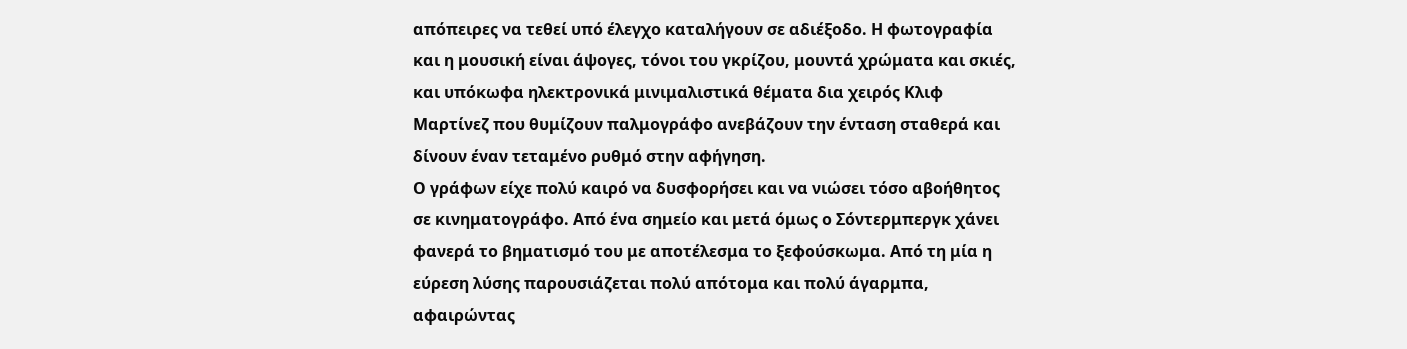απόπειρες να τεθεί υπό έλεγχο καταλήγουν σε αδιέξοδο. Η φωτογραφία και η μουσική είναι άψογες, τόνοι του γκρίζου, μουντά χρώματα και σκιές, και υπόκωφα ηλεκτρονικά μινιμαλιστικά θέματα δια χειρός Κλιφ Μαρτίνεζ που θυμίζουν παλμογράφο ανεβάζουν την ένταση σταθερά και δίνουν έναν τεταμένο ρυθμό στην αφήγηση.
Ο γράφων είχε πολύ καιρό να δυσφορήσει και να νιώσει τόσο αβοήθητος σε κινηματογράφο. Από ένα σημείο και μετά όμως ο Σόντερμπεργκ χάνει φανερά το βηματισμό του με αποτέλεσμα το ξεφούσκωμα. Από τη μία η εύρεση λύσης παρουσιάζεται πολύ απότομα και πολύ άγαρμπα, αφαιρώντας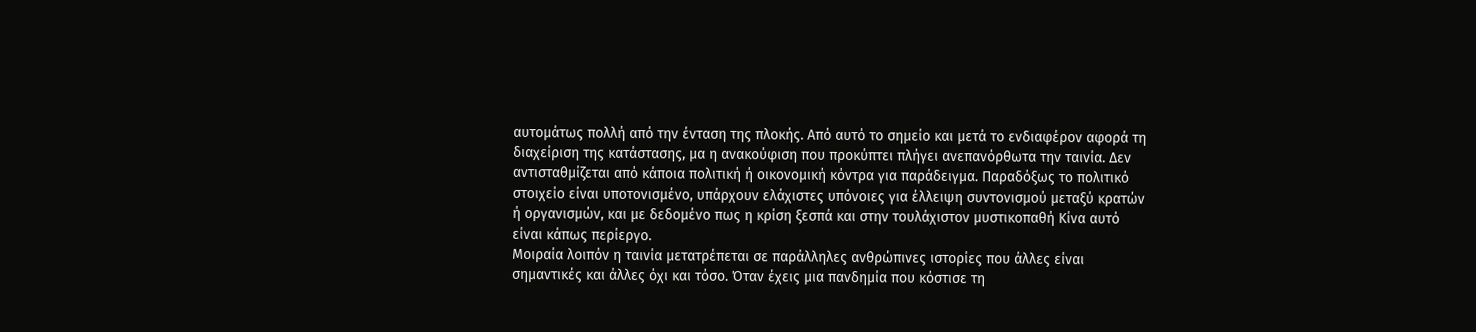αυτομάτως πολλή από την ένταση της πλοκής. Από αυτό το σημείο και μετά το ενδιαφέρον αφορά τη διαχείριση της κατάστασης, μα η ανακούφιση που προκύπτει πλήγει ανεπανόρθωτα την ταινία. Δεν αντισταθμίζεται από κάποια πολιτική ή οικονομική κόντρα για παράδειγμα. Παραδόξως το πολιτικό στοιχείο είναι υποτονισμένο, υπάρχουν ελάχιστες υπόνοιες για έλλειψη συντονισμού μεταξύ κρατών ή οργανισμών, και με δεδομένο πως η κρίση ξεσπά και στην τουλάχιστον μυστικοπαθή Κίνα αυτό είναι κάπως περίεργο.
Μοιραία λοιπόν η ταινία μετατρέπεται σε παράλληλες ανθρώπινες ιστορίες που άλλες είναι σημαντικές και άλλες όχι και τόσο. Όταν έχεις μια πανδημία που κόστισε τη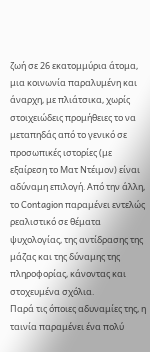ζωή σε 26 εκατομμύρια άτομα, μια κοινωνία παραλυμένη και άναρχη, με πλιάτσικα, χωρίς στοιχειώδεις προμήθειες το να μεταπηδάς από το γενικό σε προσωπικές ιστορίες (με εξαίρεση το Ματ Ντέιμον) είναι αδύναμη επιλογή. Από την άλλη, το Contagion παραμένει εντελώς ρεαλιστικό σε θέματα ψυχολογίας, της αντίδρασης της μάζας και της δύναμης της πληροφορίας, κάνοντας και στοχευμένα σχόλια.
Παρά τις όποιες αδυναμίες της, η ταινία παραμένει ένα πολύ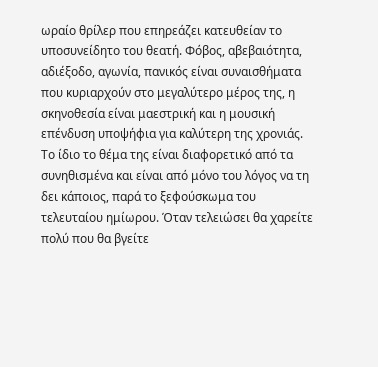ωραίο θρίλερ που επηρεάζει κατευθείαν το υποσυνείδητο του θεατή. Φόβος, αβεβαιότητα, αδιέξοδο, αγωνία, πανικός είναι συναισθήματα που κυριαρχούν στο μεγαλύτερο μέρος της, η σκηνοθεσία είναι μαεστρική και η μουσική επένδυση υποψήφια για καλύτερη της χρονιάς. Το ίδιο το θέμα της είναι διαφορετικό από τα συνηθισμένα και είναι από μόνο του λόγος να τη δει κάποιος, παρά το ξεφούσκωμα του τελευταίου ημίωρου. Όταν τελειώσει θα χαρείτε πολύ που θα βγείτε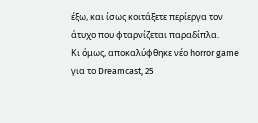έξω, και ίσως κοιτάξετε περίεργα τον άτυχο που φταρνίζεται παραδίπλα.
Κι όμως, αποκαλύφθηκε νέο horror game για το Dreamcast, 25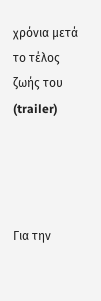χρόνια μετά το τέλος ζωής του (trailer)




Για την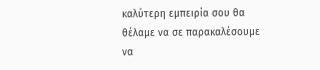καλύτερη εμπειρία σου θα θέλαμε να σε παρακαλέσουμε να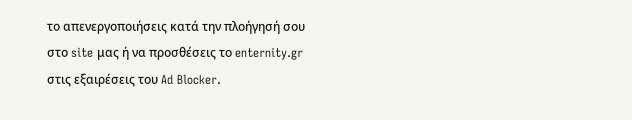το απενεργοποιήσεις κατά την πλοήγησή σου στο site μας ή να προσθέσεις το enternity.gr στις εξαιρέσεις του Ad Blocker.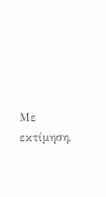Με εκτίμηση,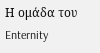Η ομάδα του Enternity